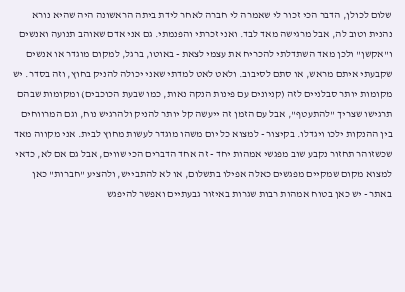שלום לכולן, הדבר הכי זכור לי שאמרה לי חברה לאחר לידת ביתה הראשונה היה שהיא נורא נהנית וטוב לה, אבל מרגישה מאד לבד. ואני זכרתי והפנמתי. גם אני אדם שאוהב תנועה ואנשים ו"אקשן" ולכן מאד השתדלתי להכריח את עצמי לצאת - באוטו, ברגל, למקום מוגדר או אנשים שקבעתי איתם מראש, או סתם לסיבוב. ולאט לאט למדתי שאני יכולה להניק בחוץ, וזה בסדר. יש מקומות יותר סבלניים לזה (קניונים עם פינות הנקה נאות, כמו שבעת הכוכבים) ומקומות שבהם תרגישו שצריך "להתעטף", אבל עם הזמן זה ייעשה קל יותר להניק ולהרגיש נוח, וגם המרווחים בין ההנקות ילכו ויגדלו. בקיצור - למצוא כל יום משהו מוגדר לעשות מחוץ לבית. אני מקווה מאד שכשזוהר תחזור נקבע שוב מפגשי אמהות יחד - זה אחד הדברים הכי שווים, אבל גם אם לא, כדאי למצוא מקום שמקיים מפגשים כאלה אפילו בתשלום, או לא להתבייש, ולהציע "חברות" כאן באתר - יש כאן בטוח אמהות רבות שגרות באיזור גבעתיים ואפשר להיפגש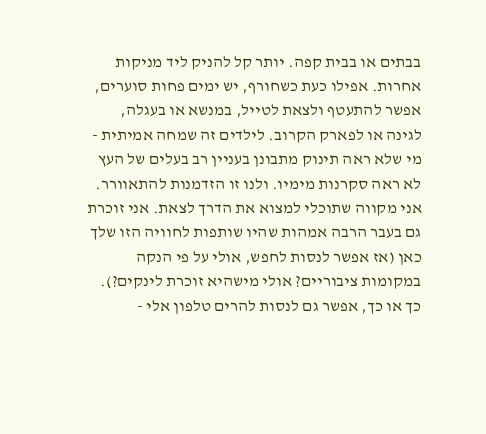בבתים או בבית קפה. יותר קל להניק ליד מניקות אחרות. אפילו כעת כשחורף, יש ימים פחות סוערים, אפשר להתעטף ולצאת לטייל, במנשא או בעגלה, לגינה או לפארק הקרוב. לילדים זה שמחה אמיתית - מי שלא ראה תינוק מתבונן בעניין רב בעלים של העץ לא ראה סקרנות מימיו. ולנו זו הזדמנות להתאוורר. אני מקווה שתוכלי למצוא את הדרך לצאת. אני זוכרת גם בעבר הרבה אמהות שהיו שותפות לחוויה הזו שלך כאן (אז אפשר לנסות לחפש, אולי על פי הנקה במקומות ציבוריים? אולי מישהיא זוכרת לינקים?). כך או כך, אפשר גם לנסות להרים טלפון אלי -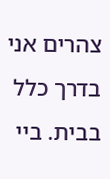צהרים אני בדרך כלל בבית. ביי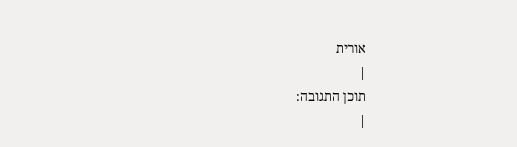אורית
|
תוכן התגובה:
|